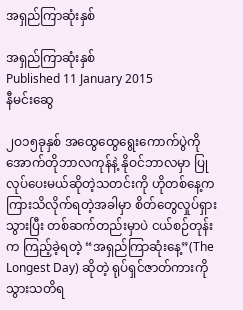အရှည်ကြာဆုံးနှစ်

အရှည်ကြာဆုံးနှစ်
Published 11 January 2015
နီမင်းဆွေ

၂ဝ၁၅ခုနှစ် အထွေထွေရွေးကောက်ပွဲကို အောက်တိုဘာလကုန်နဲ့ နိုဝင်ဘာလမှာ ပြုလုပ်ပေးမယ်ဆိုတဲ့သတင်းကို ဟိုတစ်နေ့က ကြားသိလိုက်ရတဲ့အခါမှာ စိတ်တွေလှုပ်ရှားသွားပြီး တစ်ဆက်တည်းမှာပဲ ငယ်စဉ်တုန်းက ကြည့်ခဲ့ရတဲ့ “အရှည်ကြာဆုံးနေ့”(The Longest Day) ဆိုတဲ့ ရုပ်ရှင်ဇာတ်ကားကို သွားသတိရ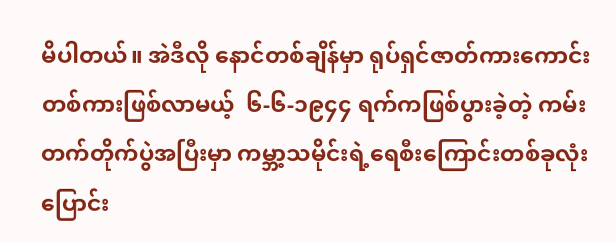မိပါတယ်။ အဲဒီလို နောင်တစ်ချိန်မှာ ရုပ်ရှင်ဇာတ်ကားကောင်းတစ်ကားဖြစ်လာမယ့်  ၆-၆-၁၉၄၄ ရက်ကဖြစ်ပွားခဲ့တဲ့ ကမ်းတက်တိုက်ပွဲအပြီးမှာ ကမ္ဘာ့သမိုင်းရဲ့ရေစီးကြောင်းတစ်ခုလုံး ပြောင်း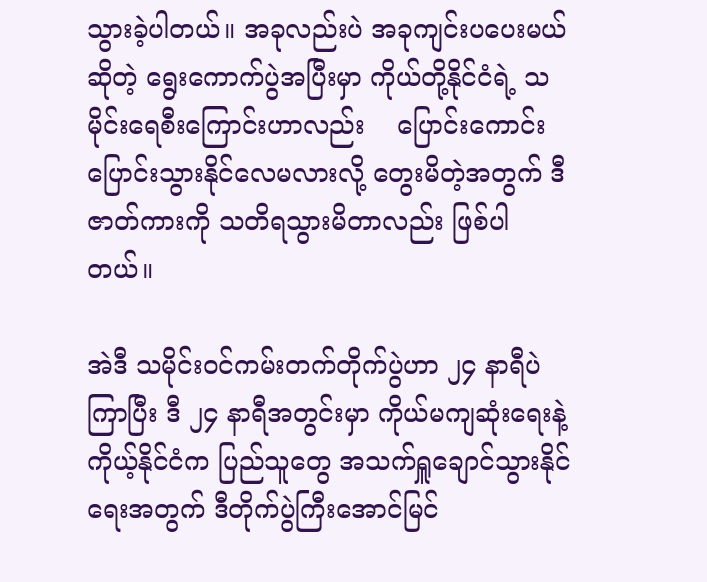သွားခဲ့ပါတယ်။ အခုလည်းပဲ အခုကျင်းပပေးမယ်ဆိုတဲ့ ရွေးကောက်ပွဲအပြီးမှာ ကိုယ်တို့နိုင်ငံရဲ့ သမိုင်းရေစီးကြောင်းဟာလည်း    ပြောင်းကောင်းပြောင်းသွားနိုင်လေမလားလို့ တွေးမိတဲ့အတွက် ဒီဇာတ်ကားကို သတိရသွားမိတာလည်း ဖြစ်ပါတယ်။

အဲဒီ သမိုင်းဝင်ကမ်းတက်တိုက်ပွဲဟာ ၂၄ နာရီပဲကြာပြီး ဒီ ၂၄ နာရီအတွင်းမှာ ကိုယ်မကျဆုံးရေးနဲ့ ကိုယ့်နိုင်ငံက ပြည်သူတွေ အသက်ရှူချောင်သွားနိုင်ရေးအတွက် ဒီတိုက်ပွဲကြီးအောင်မြင်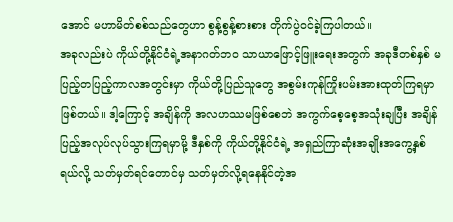အောင် မဟာမိတ်စစ်သည်တွေဟာ စွန့်စွန့်စားစား တိုက်ပွဲဝင်ခဲ့ကြပါတယ်။
အခုလည်းပဲ ကိုယ်တို့နိုင်ငံရဲ့အနာဂတ်ဘဝ သာယာဖြောင့်ဖြူးရေးအတွက် အခုဒီတစ်နှစ် မပြည့်တပြည့်ကာလအတွင်းမှာ ကိုယ်တို့ပြည်သူတွေ အစွမ်းကုန်ကြိုးပမ်းအားထုတ်ကြရမှာဖြစ်တယ်။ ဒါ့ကြောင့် အချိန်ကို အလဟဿမဖြစ်စေဘဲ အကွက်စေ့စေ့အသုံးချပြီး အချိန်ပြည့်အလုပ်လုပ်သွားကြရမှာမို့ ဒီနှစ်ကို ကိုယ်တို့နိုင်ငံရဲ့ အရှည်ကြာဆုံးအချိုးအကွေ့နှစ်ရယ်လို့ သတ်မှတ်ရင်တောင်မှ သတ်မှတ်လို့ရနေနိုင်တဲ့အ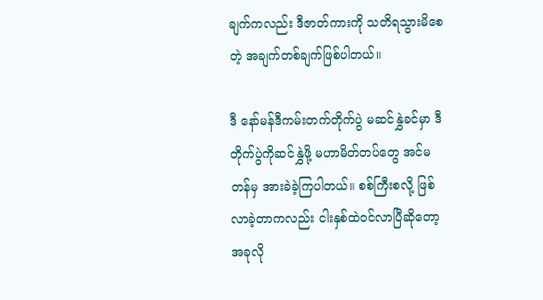ချက်ကလည်း ဒီဇာတ်ကားကို သတိရသွားမိစေတဲ့ အချက်တစ်ချက်ဖြစ်ပါတယ်။

ဒီ နော်မန်ဒီကမ်းတက်တိုက်ပွဲ မဆင်နွှဲခင်မှာ ဒီတိုက်ပွဲကိုဆင်နွှဲဖို့ မဟာမိတ်တပ်တွေ အင်မတန်မှ အားခဲခဲ့ကြပါတယ်။ စစ်ကြီးစလို့ ဖြစ်လာခဲ့တာကလည်း ငါးနှစ်ထဲဝင်လာပြီဆိုတော့ အခုလို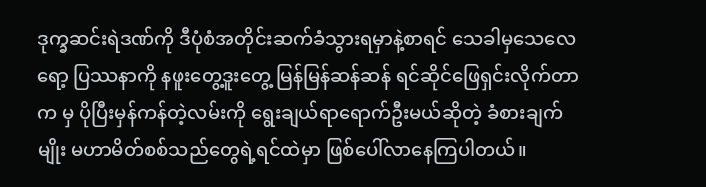ဒုက္ခဆင်းရဲဒဏ်ကို ဒီပုံစံအတိုင်းဆက်ခံသွားရမှာနဲ့စာရင် သေခါမှသေလေရော့ ပြဿနာကို နဖူးတွေ့ဒူးတွေ့ မြန်မြန်ဆန်ဆန် ရင်ဆိုင်ဖြေရှင်းလိုက်တာက မှ ပိုပြီးမှန်ကန်တဲ့လမ်းကို ရွေးချယ်ရာရောက်ဦးမယ်ဆိုတဲ့ ခံစားချက်မျိုး မဟာမိတ်စစ်သည်တွေရဲ့ရင်ထဲမှာ ဖြစ်ပေါ်လာနေကြပါတယ်။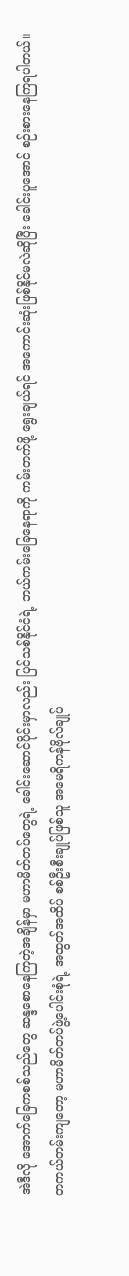အဲဒီလို အောက်ခြေကစစ်သည်တွေ ဆန္ဒစောနေကြတဲ့အချိန်မှာ မဟာမိတ်တပ်တွေရဲ့ ခေါင်းဆောင်ပိုင်းမှာလည်း ပြင်သစ်နိုင်ငံရဲ့ ဘယ်ကမ်းခြေနေရာကို ကမ်းတက်ဖို့ ရွေးချယ်ရင် အကောင်းဆုံးဖြစ်နိုင်မလဲဆိုပြီး ခေါင်းပူအောင် စဉ်းစားနေကြရပါတယ်။
တကယ်တမ်းကျတော့ မဟာမိတ်တပ်ဖွဲ့ပေါင်းစုံရဲ့ အထွတ်အထိပ် စစ်ဦးစီးချုပ်ဖြစ်သူ အမေရိကန်ဗိုလ်ချုပ်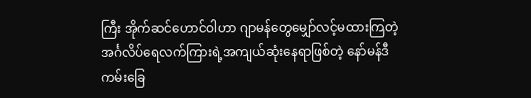ကြီး အိုက်ဆင်ဟောင်ဝါဟာ ဂျာမန်တွေမျှော်လင့်မထားကြတဲ့ အင်္ဂလိပ်ရေလက်ကြားရဲ့အကျယ်ဆုံးနေရာဖြစ်တဲ့ နော်မန်ဒီကမ်းခြေ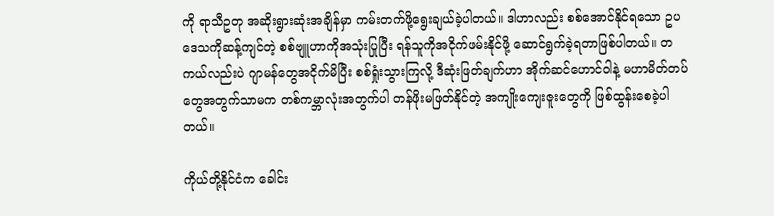ကို ရာသီဥတု အဆိုးရွားဆုံးအချိန်မှာ ကမ်းတက်ဖို့ရွေးချယ်ခဲ့ပါတယ်။ ဒါဟာလည်း စစ်အောင်နိုင်ရသော ဥပဒေသကိုဆန့်ကျင်တဲ့ စစ်ဗျူဟာကိုအသုံးပြုပြီး ရန်သူကိုအငိုက်ဖမ်းနိုင်ဖို့ ဆောင်ရွက်ခဲ့ရတာဖြစ်ပါတယ်။ တကယ်လည်းပဲ ဂျာမန်တွေအငိုက်မိပြီး စစ်ရှုံးသွားကြလို့ ဒီဆုံးဖြတ်ချက်ဟာ အိုက်ဆင်ဟောင်ဝါနဲ့ မဟာမိတ်တပ်တွေအတွက်သာမက တစ်ကမ္ဘာလုံးအတွက်ပါ တန်ဖိုးမဖြတ်နိုင်တဲ့ အကျိုးကျေးဇူးတွေကို ဖြစ်ထွန်းစေခဲ့ပါတယ်။

ကိုယ်တို့နိုင်ငံက ခေါင်း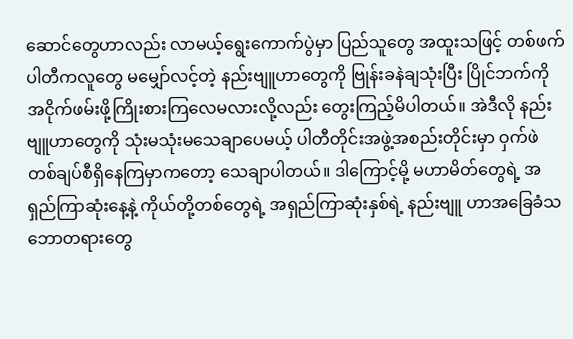ဆောင်တွေဟာလည်း လာမယ့်ရွေးကောက်ပွဲမှာ ပြည်သူတွေ အထူးသဖြင့် တစ်ဖက်ပါတီကလူတွေ မမျှော်လင့်တဲ့ နည်းဗျူဟာတွေကို ဗြုန်းခနဲချသုံးပြီး ပြိုင်ဘက်ကို အငိုက်ဖမ်းဖို့ကြိုးစားကြလေမလားလို့လည်း တွေးကြည့်မိပါတယ်။ အဲဒီလို နည်းဗျူဟာတွေကို သုံးမသုံးမသေချာပေမယ့် ပါတီတိုင်းအဖွဲ့အစည်းတိုင်းမှာ ဝှက်ဖဲတစ်ချပ်စီရှိနေကြမှာကတော့ သေချာပါတယ်။ ဒါကြောင့်မို့ မဟာမိတ်တွေရဲ့ အရှည်ကြာဆုံးနေ့နဲ့ ကိုယ်တို့တစ်တွေရဲ့ အရှည်ကြာဆုံးနှစ်ရဲ့ နည်းဗျူ ဟာအခြေခံသဘောတရားတွေ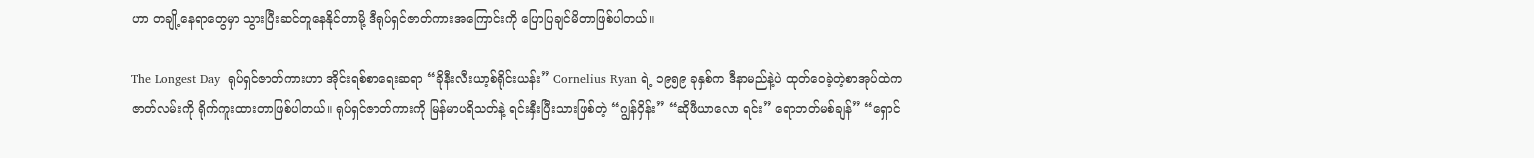ဟာ တချို့နေရာတွေမှာ သွားပြီးဆင်တူနေနိုင်တာမို့ ဒီရုပ်ရှင်ဇာတ်ကားအကြောင်းကို ပြောပြချင်မိတာဖြစ်ပါတယ်။

The Longest Day  ရုပ်ရှင်ဇာတ်ကားဟာ အိုင်းရစ်စာရေးဆရာ “ခိုနီးလီးယာ့စ်ရိုင်းယန်း” Cornelius Ryan ရဲ့ ၁၉၅၉ ခုနှစ်က ဒီနာမည်နဲ့ပဲ ထုတ်ဝေခဲ့တဲ့စာအုပ်ထဲက ဇာတ်လမ်းကို ရိုက်ကူးထားတာဖြစ်ပါတယ်။ ရုပ်ရှင်ဇာတ်ကားကို မြန်မာပရိသတ်နဲ့ ရင်းနှီးပြီးသားဖြစ်တဲ့ “ဂျွန်ဝှိန်း” “ဆိုဖီယာလော ရင်း” ရောဘတ်မစ်ချန်” “ရှောင်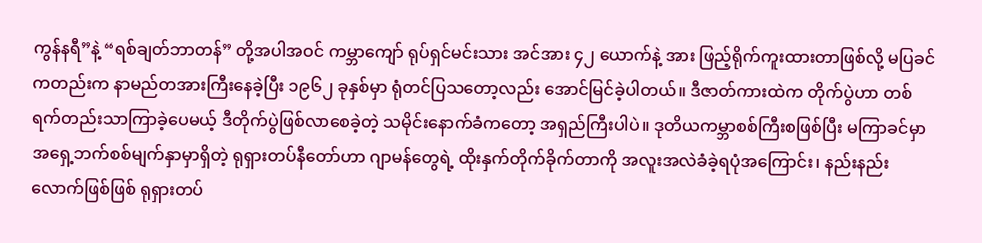ကွန်နရီ”နဲ့ “ရစ်ချတ်ဘာတန်” တို့အပါအဝင် ကမ္ဘာကျော် ရုပ်ရှင်မင်းသား အင်အား ၄၂ ယောက်နဲ့ အား ဖြည့်ရိုက်ကူးထားတာဖြစ်လို့ မပြခင်ကတည်းက နာမည်တအားကြီးနေခဲ့ပြီး ၁၉၆၂ ခုနှစ်မှာ ရုံတင်ပြသတော့လည်း အောင်မြင်ခဲ့ပါတယ်။ ဒီဇာတ်ကားထဲက တိုက်ပွဲဟာ တစ်ရက်တည်းသာကြာခဲ့ပေမယ့် ဒီတိုက်ပွဲဖြစ်လာစေခဲ့တဲ့ သမိုင်းနောက်ခံကတော့ အရှည်ကြီးပါပဲ။ ဒုတိယကမ္ဘာစစ်ကြီးစဖြစ်ပြီး မကြာခင်မှာ အရှေ့ဘက်စစ်မျက်နှာမှာရှိတဲ့ ရုရှားတပ်နီတော်ဟာ ဂျာမန်တွေရဲ့ ထိုးနှက်တိုက်ခိုက်တာကို အလူးအလဲခံခဲ့ရပုံအကြောင်း၊ နည်းနည်းလောက်ဖြစ်ဖြစ် ရုရှားတပ်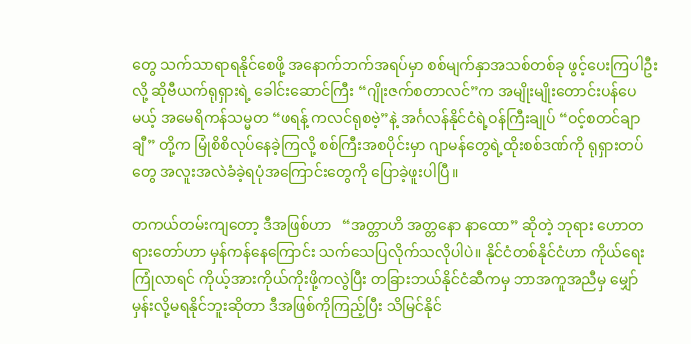တွေ သက်သာရာရနိုင်စေဖို့ အနောက်ဘက်အရပ်မှာ စစ်မျက်နှာအသစ်တစ်ခု ဖွင့်ပေးကြပါဦးလို့ ဆိုဗီယက်ရုရှားရဲ့ ခေါင်းဆောင်ကြီး “ဂျိုးဇက်စတာလင်”က အမျိုးမျိုးတောင်းပန်ပေမယ့် အမေရိကန်သမ္မတ “ဖရန့် ကလင်ရုစဗဲ့”နဲ့ အင်္ဂလန်နိုင်ငံရဲ့ဝန်ကြီးချုပ် “ဝင့်စတင်ချာချီ” တို့က မြုံစိစိလုပ်နေခဲ့ကြလို့ စစ်ကြီးအစပိုင်းမှာ ဂျာမန်တွေရဲ့ထိုးစစ်ဒဏ်ကို ရုရှားတပ်တွေ အလူးအလဲခံခဲ့ရပုံအကြောင်းတွေကို ပြောခဲ့ဖူးပါပြီ။

တကယ်တမ်းကျတော့ ဒီအဖြစ်ဟာ   “အတ္တာဟိ အတ္တနော နာထော” ဆိုတဲ့ ဘုရား ဟောတရားတော်ဟာ မှန်ကန်နေကြောင်း သက်သေပြလိုက်သလိုပါပဲ။ နိုင်ငံတစ်နိုင်ငံဟာ ကိုယ်ရေးကြုံလာရင် ကိုယ့်အားကိုယ်ကိုးဖို့ကလွဲပြီး တခြားဘယ်နိုင်ငံဆီကမှ ဘာအကူအညီမှ မျှော်မှန်းလို့မရနိုင်ဘူးဆိုတာ ဒီအဖြစ်ကိုကြည့်ပြီး သိမြင်နိုင်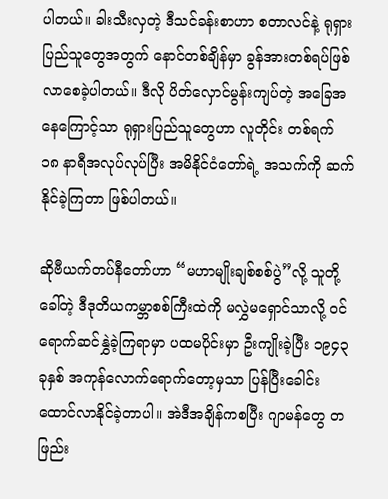ပါတယ်။ ခါးသီးလှတဲ့ ဒီသင်ခန်းစာဟာ စတာလင်နဲ့ ရုရှားပြည်သူတွေအတွက် နောင်တစ်ချိန်မှာ ခွန်အားတစ်ရပ်ဖြစ်လာစေခဲ့ပါတယ်။ ဒီလို ပိတ်လှောင်မွန်းကျပ်တဲ့ အခြေအနေကြောင့်သာ ရုရှားပြည်သူတွေဟာ လူတိုင်း တစ်ရက် ၁၈ နာရီအလုပ်လုပ်ပြီး အမိနိုင်ငံတော်ရဲ့ အသက်ကို ဆက်နိုင်ခဲ့ကြတာ ဖြစ်ပါတယ်။

ဆိုဗီယက်တပ်နီတော်ဟာ “မဟာမျိုးချစ်စစ်ပွဲ”လို့ သူတို့ခေါ်တဲ့ ဒီဒုတိယကမ္ဘာစစ်ကြီးထဲကို မလွှဲမရှောင်သာလို့ ဝင်ရောက်ဆင်နွှဲခဲ့ကြရာမှာ ပထမပိုင်းမှာ ဦးကျိုးခဲ့ပြီး ၁၉၄၃ ခုနှစ် အကုန်လောက်ရောက်တော့မှသာ ပြန်ပြီးခေါင်းထောင်လာနိုင်ခဲ့တာပါ။ အဲဒီအချိန်ကစပြီး ဂျာမန်တွေ တဖြည်း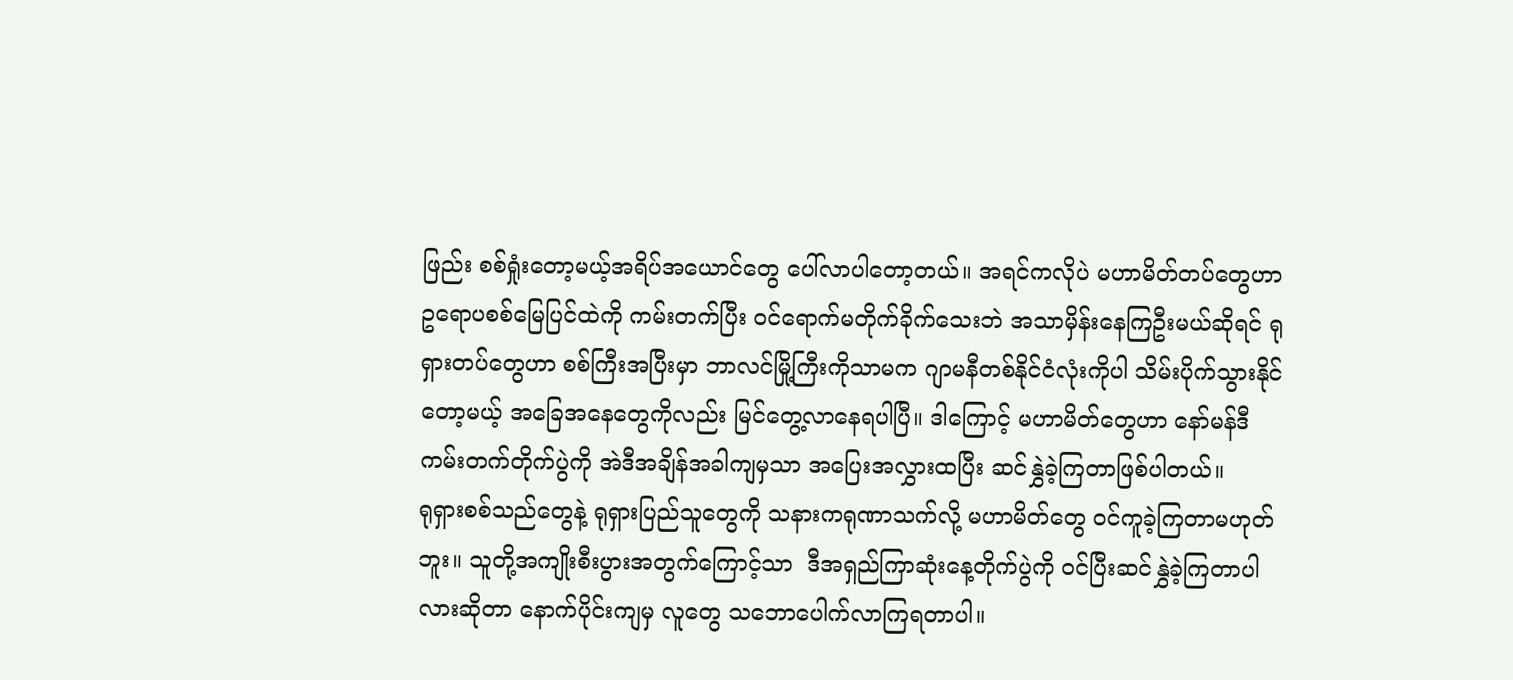ဖြည်း စစ်ရှုံးတော့မယ့်အရိပ်အယောင်တွေ ပေါ်လာပါတော့တယ်။ အရင်ကလိုပဲ မဟာမိတ်တပ်တွေဟာ ဥရောပစစ်မြေပြင်ထဲကို ကမ်းတက်ပြီး ဝင်ရောက်မတိုက်ခိုက်သေးဘဲ အသာမှိန်းနေကြဦးမယ်ဆိုရင် ရုရှားတပ်တွေဟာ စစ်ကြီးအပြီးမှာ ဘာလင်မြို့ကြီးကိုသာမက ဂျာမနီတစ်နိုင်ငံလုံးကိုပါ သိမ်းပိုက်သွားနိုင်တော့မယ့် အခြေအနေတွေကိုလည်း မြင်တွေ့လာနေရပါပြီ။ ဒါကြောင့် မဟာမိတ်တွေဟာ နော်မန်ဒီကမ်းတက်တိုက်ပွဲကို အဲဒီအချိန်အခါကျမှသာ အပြေးအလွှားထပြီး ဆင်နွှဲခဲ့ကြတာဖြစ်ပါတယ်။
ရုရှားစစ်သည်တွေနဲ့ ရုရှားပြည်သူတွေကို သနားကရုဏာသက်လို့ မဟာမိတ်တွေ ဝင်ကူခဲ့ကြတာမဟုတ်ဘူး။ သူတို့အကျိုးစီးပွားအတွက်ကြောင့်သာ  ဒီအရှည်ကြာဆုံးနေ့တိုက်ပွဲကို ဝင်ပြီးဆင်နွှဲခဲ့ကြတာပါလားဆိုတာ နောက်ပိုင်းကျမှ လူတွေ သဘောပေါက်လာကြရတာပါ။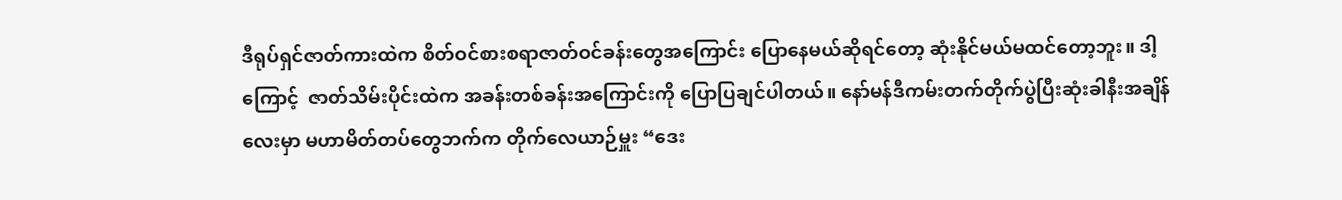ဒီရုပ်ရှင်ဇာတ်ကားထဲက စိတ်ဝင်စားစရာဇာတ်ဝင်ခန်းတွေအကြောင်း ပြောနေမယ်ဆိုရင်တော့ ဆုံးနိုင်မယ်မထင်တော့ဘူး။ ဒါ့ကြောင့်  ဇာတ်သိမ်းပိုင်းထဲက အခန်းတစ်ခန်းအကြောင်းကို ပြောပြချင်ပါတယ်။ နော်မန်ဒီကမ်းတက်တိုက်ပွဲပြီးဆုံးခါနီးအချိန်လေးမှာ မဟာမိတ်တပ်တွေဘက်က တိုက်လေယာဉ်မှူး “ဒေး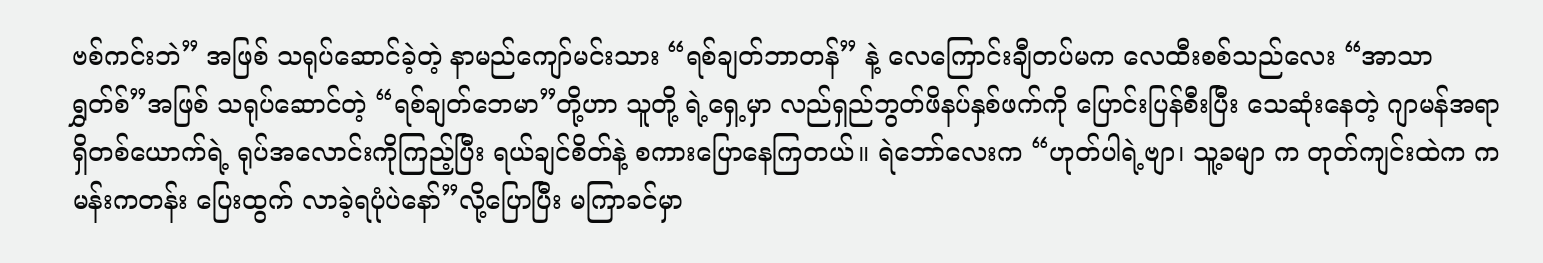ဗစ်ကင်းဘဲ” အဖြစ် သရုပ်ဆောင်ခဲ့တဲ့ နာမည်ကျော်မင်းသား “ရစ်ချတ်ဘာတန်” နဲ့ လေကြောင်းချီတပ်မက လေထီးစစ်သည်လေး “အာသာရွှတ်စ်”အဖြစ် သရုပ်ဆောင်တဲ့ “ရစ်ချတ်ဘေမာ”တို့ဟာ သူတို့ ရဲ့ရှေ့မှာ လည်ရှည်ဘွတ်ဖိနပ်နှစ်ဖက်ကို ပြောင်းပြန်စီးပြီး သေဆုံးနေတဲ့ ဂျာမန်အရာရှိတစ်ယောက်ရဲ့ ရုပ်အလောင်းကိုကြည့်ပြီး ရယ်ချင်စိတ်နဲ့ စကားပြောနေကြတယ်။ ရဲဘော်လေးက “ဟုတ်ပါရဲ့ဗျာ၊ သူ့ခမျာ က တုတ်ကျင်းထဲက ကမန်းကတန်း ပြေးထွက် လာခဲ့ရပုံပဲနော်”လို့ပြောပြီး မကြာခင်မှာ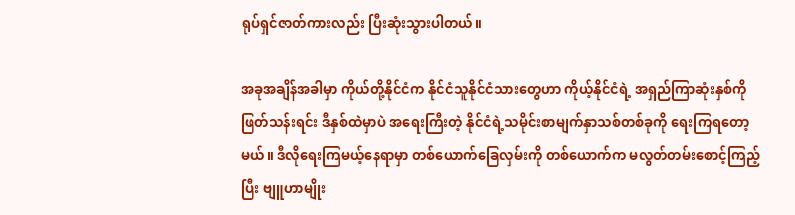ရုပ်ရှင်ဇာတ်ကားလည်း ပြီးဆုံးသွားပါတယ်။

အခုအချိန်အခါမှာ ကိုယ်တို့နိုင်ငံက နိုင်ငံသူနိုင်ငံသားတွေဟာ ကိုယ့်နိုင်ငံရဲ့ အရှည်ကြာဆုံးနှစ်ကို ဖြတ်သန်းရင်း ဒီနှစ်ထဲမှာပဲ အရေးကြီးတဲ့ နိုင်ငံရဲ့သမိုင်းစာမျက်နှာသစ်တစ်ခုကို ရေးကြရတော့မယ်။ ဒီလိုရေးကြမယ့်နေရာမှာ တစ်ယောက်ခြေလှမ်းကို တစ်ယောက်က မလွတ်တမ်းစောင့်ကြည့်ပြီး ဗျူဟာမျိုး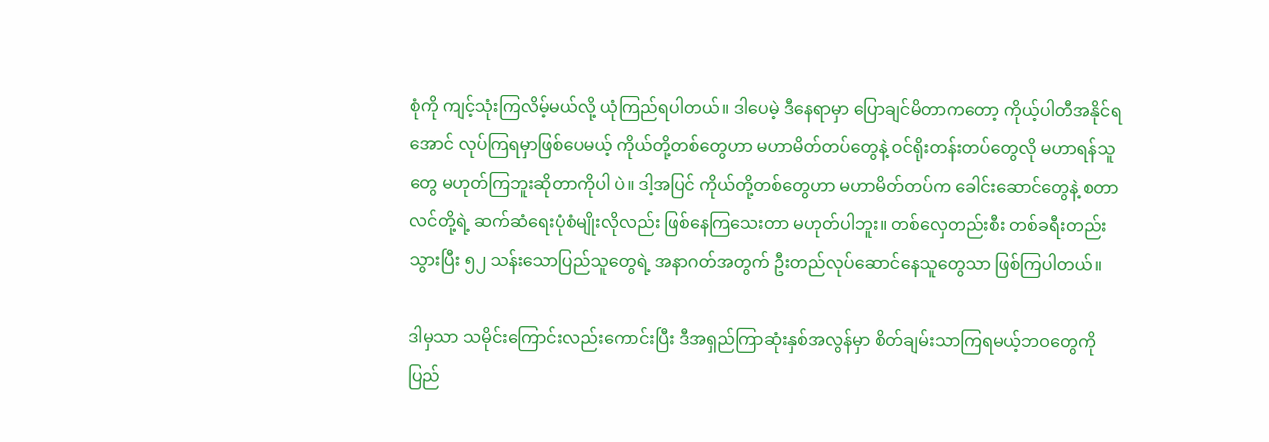စုံကို ကျင့်သုံးကြလိမ့်မယ်လို့ ယုံကြည်ရပါတယ်။ ဒါပေမဲ့ ဒီနေရာမှာ ပြောချင်မိတာကတော့ ကိုယ့်ပါတီအနိုင်ရအောင် လုပ်ကြရမှာဖြစ်ပေမယ့် ကိုယ်တို့တစ်တွေဟာ မဟာမိတ်တပ်တွေနဲ့ ဝင်ရိုးတန်းတပ်တွေလို မဟာရန်သူတွေ မဟုတ်ကြဘူးဆိုတာကိုပါ ပဲ။ ဒါ့အပြင် ကိုယ်တို့တစ်တွေဟာ မဟာမိတ်တပ်က ခေါင်းဆောင်တွေနဲ့ စတာလင်တို့ရဲ့ ဆက်ဆံရေးပုံစံမျိုးလိုလည်း ဖြစ်နေကြသေးတာ မဟုတ်ပါဘူး။ တစ်လှေတည်းစီး တစ်ခရီးတည်းသွားပြီး ၅၂ သန်းသောပြည်သူတွေရဲ့ အနာဂတ်အတွက် ဦးတည်လုပ်ဆောင်နေသူတွေသာ ဖြစ်ကြပါတယ်။

ဒါမှသာ သမိုင်းကြောင်းလည်းကောင်းပြီး ဒီအရှည်ကြာဆုံးနှစ်အလွန်မှာ စိတ်ချမ်းသာကြရမယ့်ဘဝတွေကို ပြည်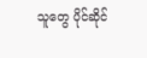သူတွေ ပိုင်ဆိုင်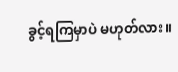ခွင့်ရကြမှာပဲ မဟုတ်လား။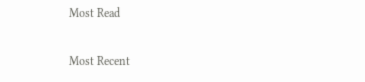Most Read

Most Recent